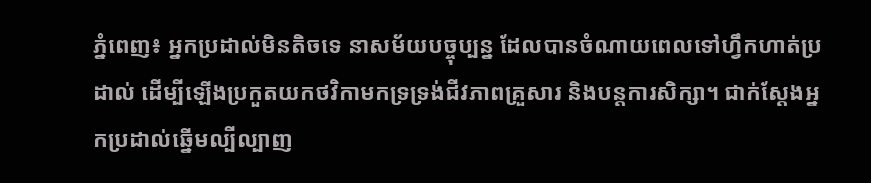ភ្នំពេញ៖ អ្នកប្រដាល់មិនតិចទេ នាសម័យបច្ចុប្បន្ន ដែលបានចំណាយពេលទៅហ្វឹកហាត់ប្រដាល់ ដើម្បីឡើងប្រកួតយកថវិកាមកទ្រទ្រង់ជីវភាពគ្រួសារ និងបន្តការសិក្សា។ ជាក់ស្តែងអ្នកប្រដាល់ឆ្នើមល្បីល្បាញ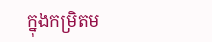ក្នុងកម្រិតម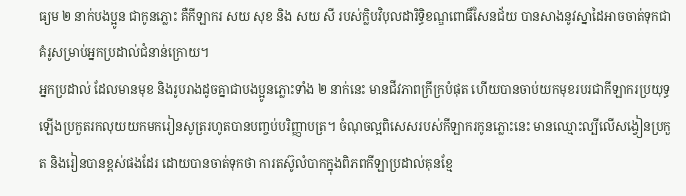ធ្យម ២ នាក់បងប្អូន ជាកូនភ្លោះ គឺកីឡាករ សយ សុខ និង សយ សី របស់ក្លិបវិបុលដារិទ្ធិខណ្ឌពោធិ៍សែនជ័យ បានសាងនូវស្នាដៃអាចចាត់ទុកជាគំរូសម្រាប់អ្នកប្រដាល់ជំនាន់ក្រោយ។
អ្នកប្រដាល់ ដែលមានមុខ និងរូបរាងដូចគ្នាជាបងប្អូនភ្លោះទាំង ២ នាក់នេះ មានជីវភាពក្រីក្របំផុត ហើយបានចាប់យកមុខរបរជាកីឡាករប្រយុទ្ធ ឡើងប្រកួតរកលុយយកមករៀនសូត្ររហូតបានបញ្ចប់បរិញ្ញាបត្រ។ ចំណុចល្អពិសេសរបស់កីឡាករកូនភ្លោះនេះ មានឈ្មោះល្បីលើសង្វៀនប្រកួត និងរៀនបានខ្ពស់ផងដែរ ដោយបានចាត់ទុកថា ការតស៊ូលំបាកក្នុងពិភពកីឡាប្រដាល់គុនខ្មែ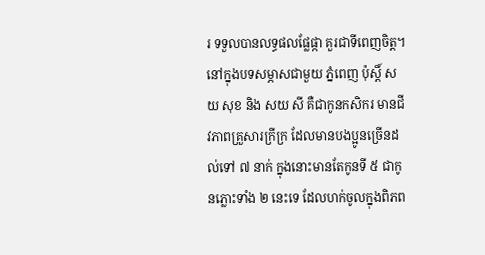រ ទទួលបានលទ្ធផលផ្លែផ្កា គួរជាទីពេញចិត្ត។
នៅក្នុងបទសម្ភាសជាមួយ ភ្នំពេញ ប៉ុស្តិ៍ សយ សុខ និង សយ សី គឺជាកូនកសិករ មានជីវភាពគ្រួសារក្រីក្រ ដែលមានបងប្អូនច្រើនដល់ទៅ ៧ នាក់ ក្នុងនោះមានតែកូនទី ៥ ជាកូនភ្លោះទាំង ២ នេះទេ ដែលហក់ចូលក្នុងពិភព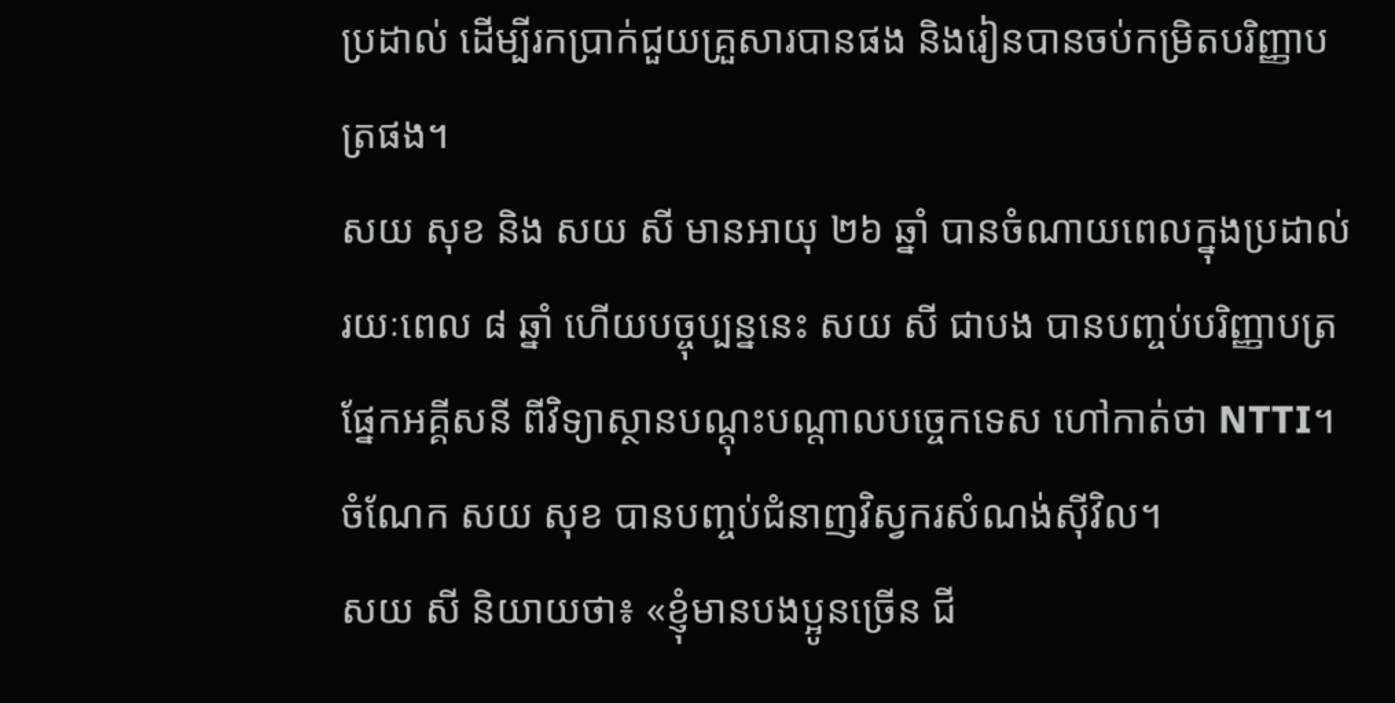ប្រដាល់ ដើម្បីរកប្រាក់ជួយគ្រួសារបានផង និងរៀនបានចប់កម្រិតបរិញ្ញាបត្រផង។
សយ សុខ និង សយ សី មានអាយុ ២៦ ឆ្នាំ បានចំណាយពេលក្នុងប្រដាល់រយៈពេល ៨ ឆ្នាំ ហើយបច្ចុប្បន្ននេះ សយ សី ជាបង បានបញ្ចប់បរិញ្ញាបត្រផ្នែកអគ្គីសនី ពីវិទ្យាស្ថានបណ្តុះបណ្តាលបច្ចេកទេស ហៅកាត់ថា NTTI។ ចំណែក សយ សុខ បានបញ្ចប់ជំនាញវិស្វករសំណង់ស៊ីវិល។
សយ សី និយាយថា៖ «ខ្ញុំមានបងប្អូនច្រើន ជី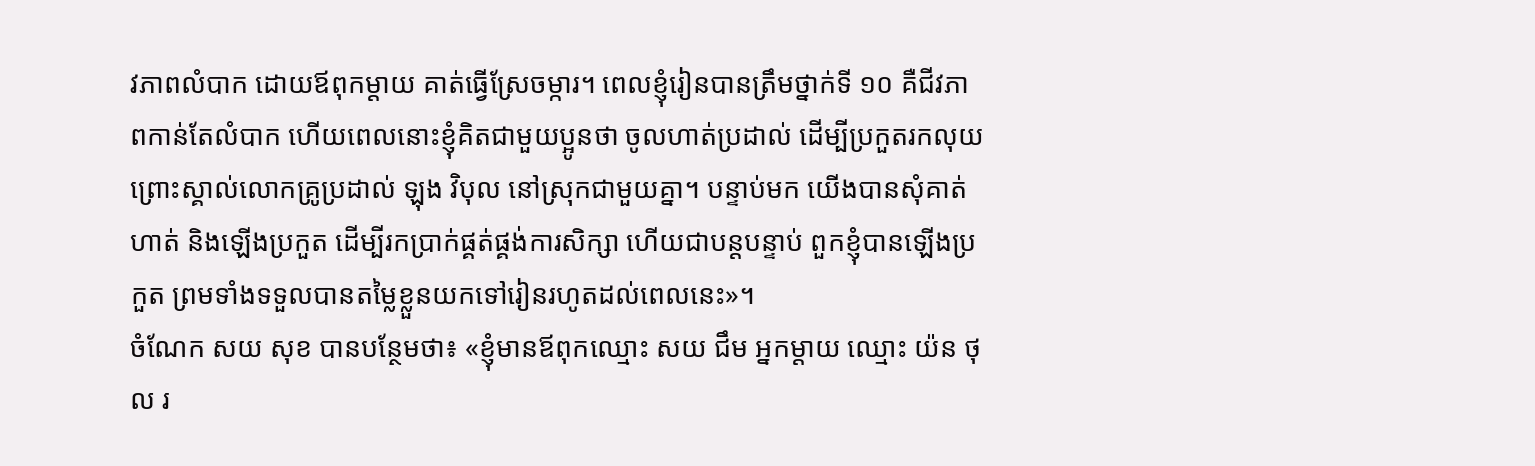វភាពលំបាក ដោយឪពុកម្តាយ គាត់ធ្វើស្រែចម្ការ។ ពេលខ្ញុំរៀនបានត្រឹមថ្នាក់ទី ១០ គឺជីវភាពកាន់តែលំបាក ហើយពេលនោះខ្ញុំគិតជាមួយប្អូនថា ចូលហាត់ប្រដាល់ ដើម្បីប្រកួតរកលុយ ព្រោះស្គាល់លោកគ្រូប្រដាល់ ឡុង វិបុល នៅស្រុកជាមួយគ្នា។ បន្ទាប់មក យើងបានសុំគាត់ហាត់ និងឡើងប្រកួត ដើម្បីរកប្រាក់ផ្គត់ផ្គង់ការសិក្សា ហើយជាបន្តបន្ទាប់ ពួកខ្ញុំបានឡើងប្រកួត ព្រមទាំងទទួលបានតម្លៃខ្លួនយកទៅរៀនរហូតដល់ពេលនេះ»។
ចំណែក សយ សុខ បានបន្ថែមថា៖ «ខ្ញុំមានឪពុកឈ្មោះ សយ ជឹម អ្នកម្តាយ ឈ្មោះ យ៉ន ថុល រ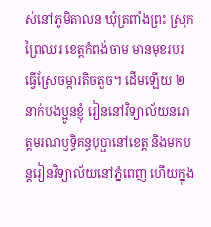ស់នៅភូមិតាលន ឃុំត្រពាំងព្រះ ស្រុកព្រៃឈរ ខេត្តកំពង់ចាម មានមុខរបរធ្វើស្រែចម្ការតិចតួច។ ដើមឡើយ ២ នាក់បងប្អូនខ្ញុំ រៀននៅវិទ្យាល័យនរោត្តមរណឫទ្ធិគន្ធបុប្ផានៅខេត្ត និងមកបន្តរៀនវិទ្យាល័យនៅភ្នំពេញ ហើយក្នុង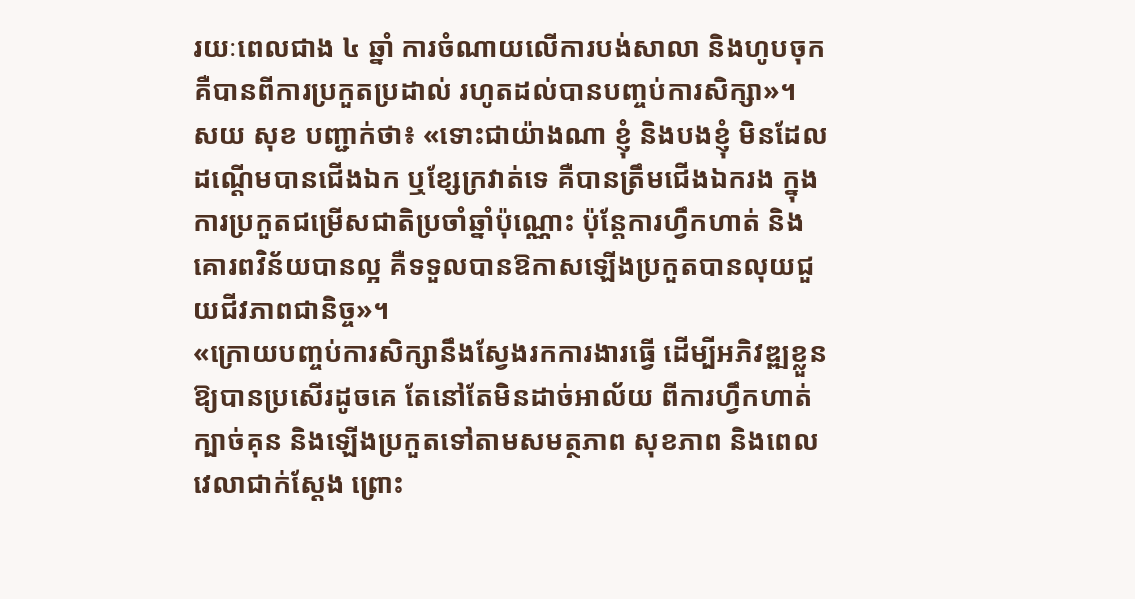រយៈពេលជាង ៤ ឆ្នាំ ការចំណាយលើការបង់សាលា និងហូបចុក គឺបានពីការប្រកួតប្រដាល់ រហូតដល់បានបញ្ចប់ការសិក្សា»។
សយ សុខ បញ្ជាក់ថា៖ «ទោះជាយ៉ាងណា ខ្ញុំ និងបងខ្ញុំ មិនដែលដណ្តើមបានជើងឯក ឬខ្សែក្រវាត់ទេ គឺបានត្រឹមជើងឯករង ក្នុងការប្រកួតជម្រើសជាតិប្រចាំឆ្នាំប៉ុណ្ណោះ ប៉ុន្តែការហ្វឹកហាត់ និងគោរពវិន័យបានល្អ គឺទទួលបានឱកាសឡើងប្រកួតបានលុយជួយជីវភាពជានិច្ច»។
«ក្រោយបញ្ចប់ការសិក្សានឹងស្វែងរកការងារធ្វើ ដើម្បីអភិវឌ្ឍខ្លួនឱ្យបានប្រសើរដូចគេ តែនៅតែមិនដាច់អាល័យ ពីការហ្វឹកហាត់ក្បាច់គុន និងឡើងប្រកួតទៅតាមសមត្ថភាព សុខភាព និងពេលវេលាជាក់ស្តែង ព្រោះ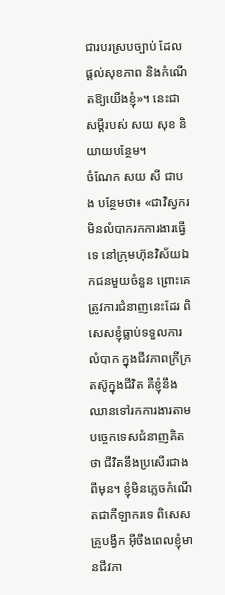ជារបរស្របច្បាប់ ដែលផ្តល់សុខភាព និងកំណើតឱ្យយើងខ្ញុំ»។ នេះជាសម្ដីរបស់ សយ សុខ និយាយបន្ថែម។
ចំណែក សយ សី ជាបង បន្ថែមថា៖ «ជាវិស្វករ មិនលំបាករកការងារធ្វើទេ នៅក្រុមហ៊ុនវិស័យឯកជនមួយចំនួន ព្រោះគេត្រូវការជំនាញនេះដែរ ពិសេសខ្ញុំធ្លាប់ទទួលការលំបាក ក្នុងជីវភាពក្រីក្រ តស៊ូក្នុងជីវិត គឺខ្ញុំនឹងឈានទៅរកការងារតាមបច្ចេកទេសជំនាញគិតថា ជីវិតនឹងប្រសើរជាងពីមុន។ ខ្ញុំមិនភ្លេចកំណើតជាកីឡាករទេ ពិសេសគ្រូបង្វឹក អ៊ីចឹងពេលខ្ញុំមានជីវភា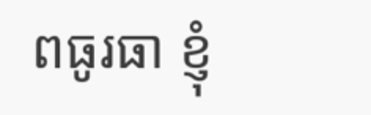ពធូរធា ខ្ញុំ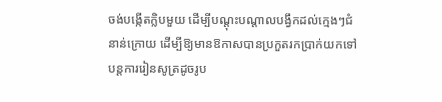ចង់បង្កើតក្លិបមួយ ដើម្បីបណ្តុះបណ្តាលបង្វឹកដល់ក្មេងៗជំនាន់ក្រោយ ដើម្បីឱ្យមានឱកាសបានប្រកួតរកប្រាក់យកទៅបន្តការរៀនសូត្រដូចរូប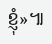ខ្ញុំ»៕